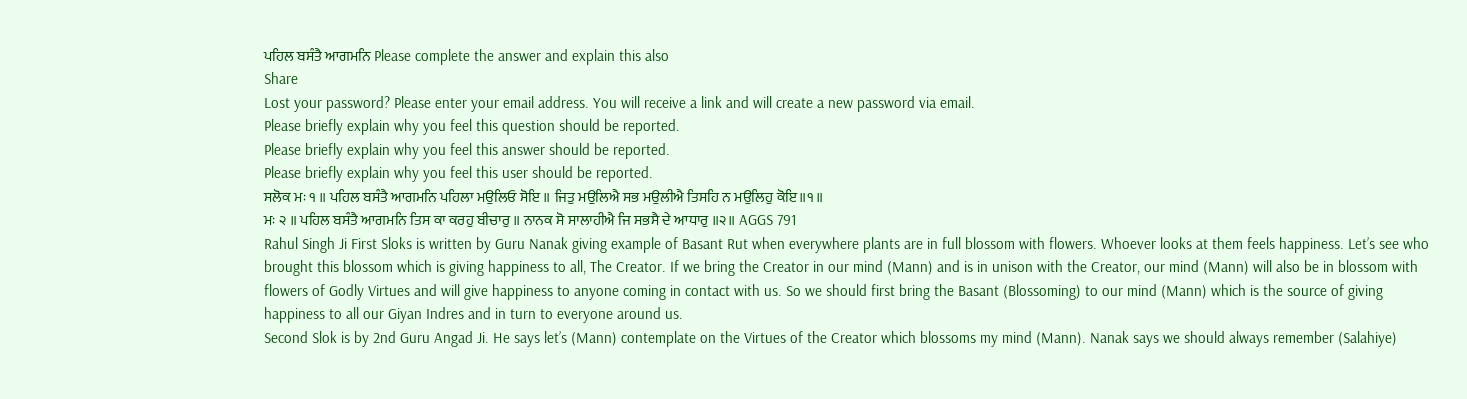ਪਹਿਲ ਬਸੰਤੈ ਆਗਮਨਿ Please complete the answer and explain this also
Share
Lost your password? Please enter your email address. You will receive a link and will create a new password via email.
Please briefly explain why you feel this question should be reported.
Please briefly explain why you feel this answer should be reported.
Please briefly explain why you feel this user should be reported.
ਸਲੋਕ ਮਃ ੧ ॥ ਪਹਿਲ ਬਸੰਤੈ ਆਗਮਨਿ ਪਹਿਲਾ ਮਉਲਿਓ ਸੋਇ ॥ ਜਿਤੁ ਮਉਲਿਐ ਸਭ ਮਉਲੀਐ ਤਿਸਹਿ ਨ ਮਉਲਿਹੁ ਕੋਇ॥੧॥
ਮਃ ੨ ॥ ਪਹਿਲ ਬਸੰਤੈ ਆਗਮਨਿ ਤਿਸ ਕਾ ਕਰਹੁ ਬੀਚਾਰੁ ॥ ਨਾਨਕ ਸੋ ਸਾਲਾਹੀਐ ਜਿ ਸਭਸੈ ਦੇ ਆਧਾਰੁ ॥੨॥ AGGS 791
Rahul Singh Ji First Sloks is written by Guru Nanak giving example of Basant Rut when everywhere plants are in full blossom with flowers. Whoever looks at them feels happiness. Let’s see who brought this blossom which is giving happiness to all, The Creator. If we bring the Creator in our mind (Mann) and is in unison with the Creator, our mind (Mann) will also be in blossom with flowers of Godly Virtues and will give happiness to anyone coming in contact with us. So we should first bring the Basant (Blossoming) to our mind (Mann) which is the source of giving happiness to all our Giyan Indres and in turn to everyone around us.
Second Slok is by 2nd Guru Angad Ji. He says let’s (Mann) contemplate on the Virtues of the Creator which blossoms my mind (Mann). Nanak says we should always remember (Salahiye)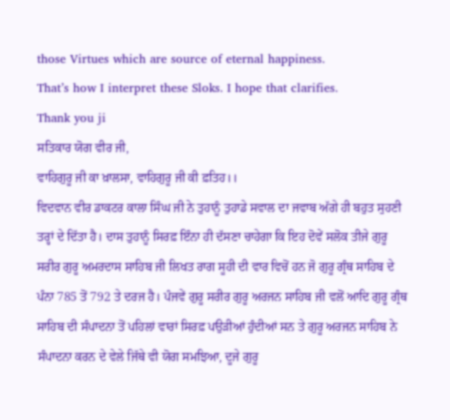those Virtues which are source of eternal happiness.
That’s how I interpret these Sloks. I hope that clarifies.
Thank you ji
ਸਤਿਕਾਰ ਯੋਗ ਵੀਰ ਜੀ,
ਵਾਹਿਗੁਰੂ ਜੀ ਕਾ ਖ਼ਾਲਸਾ, ਵਾਹਿਗੁਰੂ ਜੀ ਕੀ ਫ਼ਤਿਹ।।
ਵਿਦਵਾਨ ਵੀਰ ਡਾਕਟਰ ਕਾਲਾ ਸਿੰਘ ਜੀ ਨੇ ਤੁਹਾਨੂੰ ਤੁਹਾਡੇ ਸਵਾਲ ਦਾ ਜਵਾਬ ਅੱਗੇ ਹੀ ਬਹੁਤ ਸੁਹਣੀ ਤਰ੍ਹਾਂ ਦੇ ਦਿੱਤਾ ਹੈ। ਦਾਸ ਤੁਹਾਨੂੰ ਸਿਰਫ਼ ਇੰਨਾ ਹੀ ਦੱਸਣਾ ਚਾਹੇਗਾ ਕਿ ਇਹ ਦੋਵੇਂ ਸਲੋਕ ਤੀਜੇ ਗੁਰੂ ਸਰੀਰ ਗੁਰੂ ਅਮਰਦਾਸ ਸਾਹਿਬ ਜੀ ਲਿਖਤ ਰਾਗ ਸੂਹੀ ਦੀ ਵਾਰ ਵਿਚੋਂ ਹਨ ਜੋ ਗੁਰੂ ਗ੍ਰੰਥ ਸਾਹਿਬ ਦੇ ਪੰਨਾ 785 ਤੋਂ 792 ਤੇ ਦਰਜ ਹੈ। ਪੰਜਵੇਂ ਗੁਰੂ ਸਰੀਰ ਗੁਰੂ ਅਰਜਨ ਸਾਹਿਬ ਜੀ ਵਲੋਂ ਆਦਿ ਗੁਰੂ ਗ੍ਰੰਥ ਸਾਹਿਬ ਦੀ ਸੰਪਾਦਨਾ ਤੋਂ ਪਹਿਲਾਂ ਵਾਰਾਂ ਸਿਰਫ਼ ਪਉੜੀਆਂ ਹੁੰਦੀਆਂ ਸਨ ਤੇ ਗੁਰੂ ਅਰਜਨ ਸਾਹਿਬ ਨੇ ਸੰਪਾਦਨਾ ਕਰਨ ਦੇ ਵੇਲੇ ਜਿੱਥੇ ਵੀ ਯੋਗ ਸਮਝਿਆ, ਦੂਜੇ ਗੁਰੂ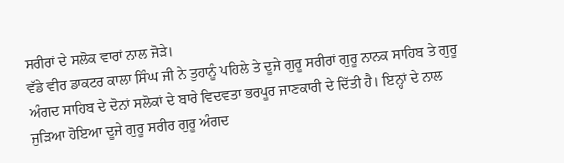ਸਰੀਰਾਂ ਦੇ ਸਲੋਕ ਵਾਰਾਂ ਨਾਲ ਜੋੜੇ।
ਵੱਡੇ ਵੀਰ ਡਾਕਟਰ ਕਾਲਾ ਸਿੰਘ ਜੀ ਨੇ ਤੁਹਾਨੂੰ ਪਹਿਲੇ ਤੇ ਦੂਜੇ ਗੁਰੂ ਸਰੀਰਾਂ ਗੁਰੂ ਨਾਨਕ ਸਾਹਿਬ ਤੇ ਗੁਰੂ ਅੰਗਦ ਸਾਹਿਬ ਦੇ ਦੋਨਾਂ ਸਲੋਕਾਂ ਦੇ ਬਾਰੇ ਵਿਦਵਤਾ ਭਰਪੂਰ ਜਾਣਕਾਰੀ ਦੇ ਦਿੱਤੀ ਹੈ। ਇਨ੍ਹਾਂ ਦੇ ਨਾਲ ਜੁੜਿਆ ਹੋਇਆ ਦੂਜੇ ਗੁਰੂ ਸਰੀਰ ਗੁਰੂ ਅੰਗਦ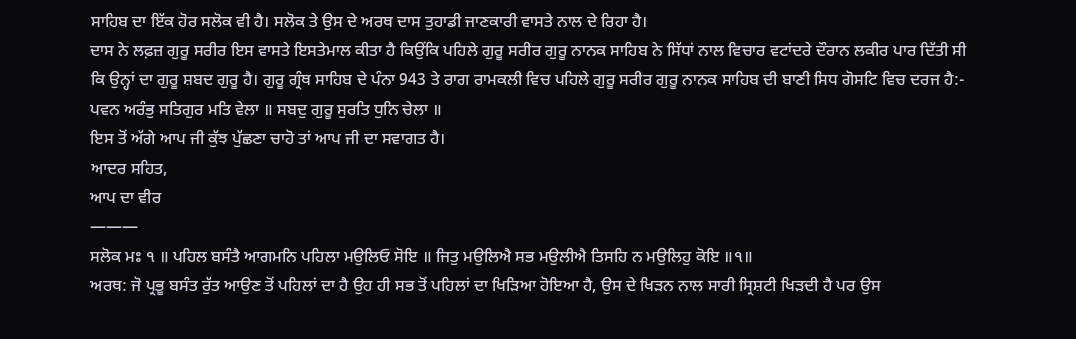ਸਾਹਿਬ ਦਾ ਇੱਕ ਹੋਰ ਸਲੋਕ ਵੀ ਹੈ। ਸਲੋਕ ਤੇ ਉਸ ਦੇ ਅਰਥ ਦਾਸ ਤੁਹਾਡੀ ਜਾਣਕਾਰੀ ਵਾਸਤੇ ਨਾਲ ਦੇ ਰਿਹਾ ਹੈ।
ਦਾਸ ਨੇ ਲਫ਼ਜ਼ ਗੁਰੂ ਸਰੀਰ ਇਸ ਵਾਸਤੇ ਇਸਤੇਮਾਲ ਕੀਤਾ ਹੈ ਕਿਉਂਕਿ ਪਹਿਲੇ ਗੁਰੂ ਸਰੀਰ ਗੁਰੂ ਨਾਨਕ ਸਾਹਿਬ ਨੇ ਸਿੱਧਾਂ ਨਾਲ ਵਿਚਾਰ ਵਟਾਂਦਰੇ ਦੌਰਾਨ ਲਕੀਰ ਪਾਰ ਦਿੱਤੀ ਸੀ ਕਿ ਉਨ੍ਹਾਂ ਦਾ ਗੁਰੂ ਸ਼ਬਦ ਗੁਰੂ ਹੈ। ਗੁਰੂ ਗ੍ਰੰਥ ਸਾਹਿਬ ਦੇ ਪੰਨਾ 943 ਤੇ ਰਾਗ ਰਾਮਕਲੀ ਵਿਚ ਪਹਿਲੇ ਗੁਰੂ ਸਰੀਰ ਗੁਰੂ ਨਾਨਕ ਸਾਹਿਬ ਦੀ ਬਾਣੀ ਸਿਧ ਗੋਸਟਿ ਵਿਚ ਦਰਜ ਹੈ:-
ਪਵਨ ਅਰੰਭੁ ਸਤਿਗੁਰ ਮਤਿ ਵੇਲਾ ॥ ਸਬਦੁ ਗੁਰੂ ਸੁਰਤਿ ਧੁਨਿ ਚੇਲਾ ॥
ਇਸ ਤੋਂ ਅੱਗੇ ਆਪ ਜੀ ਕੁੱਝ ਪੁੱਛਣਾ ਚਾਹੋ ਤਾਂ ਆਪ ਜੀ ਦਾ ਸਵਾਗਤ ਹੈ।
ਆਦਰ ਸਹਿਤ,
ਆਪ ਦਾ ਵੀਰ
———
ਸਲੋਕ ਮਃ ੧ ॥ ਪਹਿਲ ਬਸੰਤੈ ਆਗਮਨਿ ਪਹਿਲਾ ਮਉਲਿਓ ਸੋਇ ॥ ਜਿਤੁ ਮਉਲਿਐ ਸਭ ਮਉਲੀਐ ਤਿਸਹਿ ਨ ਮਉਲਿਹੁ ਕੋਇ ॥੧॥
ਅਰਥ: ਜੋ ਪ੍ਰਭੂ ਬਸੰਤ ਰੁੱਤ ਆਉਣ ਤੋਂ ਪਹਿਲਾਂ ਦਾ ਹੈ ਉਹ ਹੀ ਸਭ ਤੋਂ ਪਹਿਲਾਂ ਦਾ ਖਿੜਿਆ ਹੋਇਆ ਹੈ, ਉਸ ਦੇ ਖਿੜਨ ਨਾਲ ਸਾਰੀ ਸ੍ਰਿਸ਼ਟੀ ਖਿੜਦੀ ਹੈ ਪਰ ਉਸ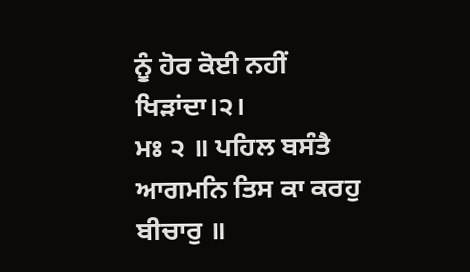ਨੂੰ ਹੋਰ ਕੋਈ ਨਹੀਂ ਖਿੜਾਂਦਾ।੨।
ਮਃ ੨ ॥ ਪਹਿਲ ਬਸੰਤੈ ਆਗਮਨਿ ਤਿਸ ਕਾ ਕਰਹੁ ਬੀਚਾਰੁ ॥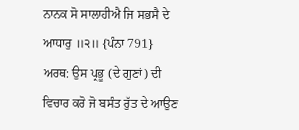ਨਾਨਕ ਸੋ ਸਾਲਾਹੀਐ ਜਿ ਸਭਸੈ ਦੇ ਆਧਾਰੁ ॥੨॥ {ਪੰਨਾ 791}
ਅਰਥ: ਉਸ ਪ੍ਰਭੂ (ਦੇ ਗੁਣਾਂ) ਦੀ ਵਿਚਾਰ ਕਰੋ ਜੋ ਬਸੰਤ ਰੁੱਤ ਦੇ ਆਉਣ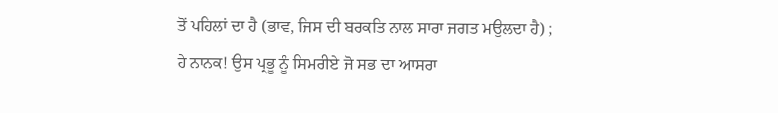ਤੋਂ ਪਹਿਲਾਂ ਦਾ ਹੈ (ਭਾਵ, ਜਿਸ ਦੀ ਬਰਕਤਿ ਨਾਲ ਸਾਰਾ ਜਗਤ ਮਉਲਦਾ ਹੈ) ; ਹੇ ਨਾਨਕ! ਉਸ ਪ੍ਰਭੂ ਨੂੰ ਸਿਮਰੀਏ ਜੋ ਸਭ ਦਾ ਆਸਰਾ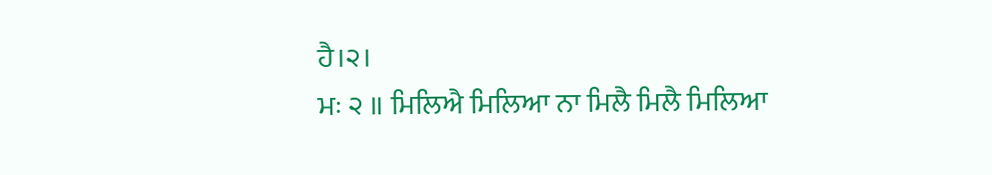ਹੈ।੨।
ਮਃ ੨ ॥ ਮਿਲਿਐ ਮਿਲਿਆ ਨਾ ਮਿਲੈ ਮਿਲੈ ਮਿਲਿਆ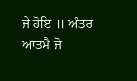ਜੇ ਹੋਇ ॥ ਅੰਤਰ ਆਤਮੈ ਜੋ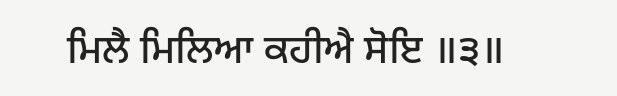ਮਿਲੈ ਮਿਲਿਆ ਕਹੀਐ ਸੋਇ ॥੩॥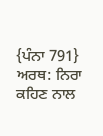{ਪੰਨਾ 791}
ਅਰਥ: ਨਿਰਾ ਕਹਿਣ ਨਾਲ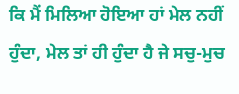ਕਿ ਮੈਂ ਮਿਲਿਆ ਹੋਇਆ ਹਾਂ ਮੇਲ ਨਹੀਂ ਹੁੰਦਾ, ਮੇਲ ਤਾਂ ਹੀ ਹੁੰਦਾ ਹੈ ਜੇ ਸਚੁ-ਮੁਚ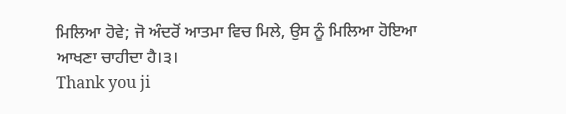ਮਿਲਿਆ ਹੋਵੇ; ਜੋ ਅੰਦਰੋਂ ਆਤਮਾ ਵਿਚ ਮਿਲੇ, ਉਸ ਨੂੰ ਮਿਲਿਆ ਹੋਇਆ ਆਖਣਾ ਚਾਹੀਦਾ ਹੈ।੩।
Thank you ji